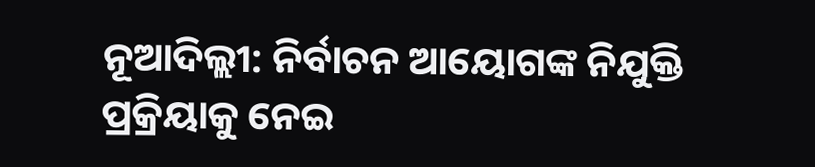ନୂଆଦିଲ୍ଲୀ: ନିର୍ବାଚନ ଆୟୋଗଙ୍କ ନିଯୁକ୍ତି ପ୍ରକ୍ରିୟାକୁ ନେଇ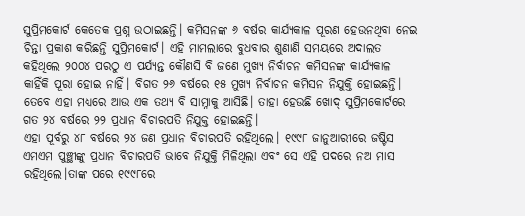ସୁପ୍ରିମକୋର୍ଟ କେତେକ ପ୍ରଶ୍ନ ଉଠାଇଛନ୍ତି। କମିସନଙ୍କ ୬ ବର୍ଷର କାର୍ଯ୍ୟକାଳ ପୂରଣ ହେଉନଥିବା ନେଇ ଚିନ୍ତା ପ୍ରକାଶ କରିଛନ୍ତି ସୁପ୍ରିମକୋର୍ଟ। ଏହି ମାମଲାରେ ବୁଧବାର ଶୁଣାଣି ସମୟରେ ଅଦାଲତ କହିଥିଲେ ୨୦୦୪ ପରଠୁ ଏ ପର୍ଯ୍ୟନ୍ତ କୌଣସି ବି ଜଣେ ମୁଖ୍ୟ ନିର୍ବାଚନ କମିସନଙ୍କ କାର୍ଯ୍ୟକାଳ କାହିଁକି ପୂରା ହୋଇ ନାହିଁ। ବିଗତ ୨୬ ବର୍ଷରେ ୧୫ ମୁଖ୍ୟ ନିର୍ବାଚନ କମିସନ ନିଯୁକ୍ତି ହୋଇଛନ୍ତି। ତେବେ ଏହା ମଧ୍ୟରେ ଆଉ ଏକ ତଥ୍ୟ ବି ସାମ୍ନାକୁ ଆସିଛି। ତାହା ହେଉଛି ଖୋଦ୍ ସୁପ୍ରିମକୋର୍ଟରେ ଗତ ୨୪ ବର୍ଷରେ ୨୨ ପ୍ରଧାନ ବିଚାରପତି ନିଯୁକ୍ତ ହୋଇଛନ୍ତି।
ଏହା ପୂର୍ବରୁ ୪୮ ବର୍ଷରେ ୨୪ ଜଣ ପ୍ରଧାନ ବିଚାରପତି ରହିଥିଲେ। ୧୯୯୮ ଜାନୁଆରୀରେ ଜଷ୍ଟିସ ଏମଏମ ପୁଞ୍ଛୀଙ୍କୁ ପ୍ରଧାନ ବିଚାରପତି ଭାବେ ନିଯୁକ୍ତି ମିଳିଥିଲା ଏବଂ ସେ ଏହି ପଦରେ ନଅ ମାସ ରହିଥିଲେ।ତାଙ୍କ ପରେ ୧୯୯୮ରେ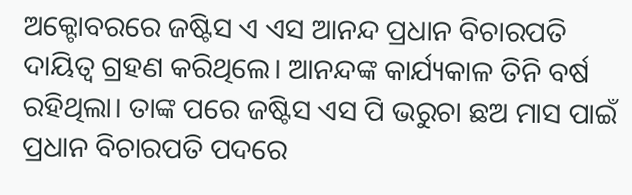ଅକ୍ଟୋବରରେ ଜଷ୍ଟିସ ଏ ଏସ ଆନନ୍ଦ ପ୍ରଧାନ ବିଚାରପତି ଦାୟିତ୍ଵ ଗ୍ରହଣ କରିଥିଲେ। ଆନନ୍ଦଙ୍କ କାର୍ଯ୍ୟକାଳ ତିନି ବର୍ଷ ରହିଥିଲା। ତାଙ୍କ ପରେ ଜଷ୍ଟିସ ଏସ ପି ଭରୁଚା ଛଅ ମାସ ପାଇଁ ପ୍ରଧାନ ବିଚାରପତି ପଦରେ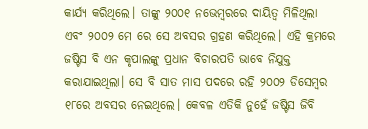କାର୍ଯ୍ୟ କରିଥିଲେ। ତାଙ୍କୁ ୨୦୦୧ ନଭେମ୍ବରରେ ଦାୟିତ୍ଵ ମିଳିଥିଲା ଏବଂ ୨୦୦୨ ମେ ରେ ସେ ଅବସର ଗ୍ରହଣ କରିଥିଲେ। ଏହି କ୍ରମରେ ଜଷ୍ଟିସ ବି ଏନ କୃପାଲଙ୍କୁ ପ୍ରଧାନ ବିଚାରପତି ଭାବେ ନିଯୁକ୍ତ କରାଯାଇଥିଲା। ସେ ବି ସାତ ମାସ ପଦରେ ରହି ୨୦୦୨ ଡିସେମ୍ବର ୧୮ରେ ଅବସର ନେଇଥିଲେ। କେବଳ ଏତିକି ନୁହେଁ ଜଷ୍ଟିସ ଜିବି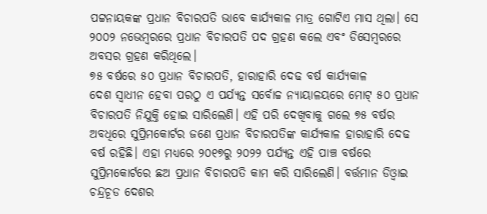ପଟ୍ଟନାୟକଙ୍କ ପ୍ରଧାନ ବିଚାରପତି ଭାବେ କାର୍ଯ୍ୟକାଳ ମାତ୍ର ଗୋଟିଏ ମାସ ଥିଲା। ସେ ୨୦୦୨ ନଭେମ୍ବରରେ ପ୍ରଧାନ ବିଚାରପତି ପଦ ଗ୍ରହଣ କଲେ ଏବଂ ଡିସେମ୍ବରରେ ଅବସର ଗ୍ରହଣ କରିଥିଲେ।
୭୫ ବର୍ଷରେ ୫୦ ପ୍ରଧାନ ବିଚାରପତି, ହାରାହାରି ଦେଢ ବର୍ଷ କାର୍ଯ୍ୟକାଳ
ଦେଶ ସ୍ଵାଧୀନ ହେବା ପରଠୁ ଏ ପର୍ଯ୍ୟନ୍ତ ସର୍ବୋଚ୍ଚ ନ୍ୟାୟାଳୟରେ ମୋଟ୍ ୫୦ ପ୍ରଧାନ ବିଚାରପତି ନିଯୁକ୍ତି ହୋଇ ସାରିଲେଣି। ଏହି ପରି ଦେଖିବାକୁ ଗଲେ ୭୫ ବର୍ଷର ଅବଧିରେ ସୁପ୍ରିମକୋର୍ଟର ଜଣେ ପ୍ରଧାନ ବିଚାରପତିଙ୍କ କାର୍ଯ୍ୟକାଳ ହାରାହାରି ଦେଢ ବର୍ଷ ରହିଛି। ଏହା ମଧ୍ୟରେ ୨୦୧୭ରୁ ୨୦୨୨ ପର୍ଯ୍ୟନ୍ତ ଏହି ପାଞ୍ଚ ବର୍ଷରେ ସୁପ୍ରିମକୋର୍ଟରେ ଛଅ ପ୍ରଧାନ ବିଚାରପତି କାମ କରି ସାରିଲେଣି। ବର୍ତ୍ତମାନ ଡିଓ୍ଵାଇ ଚନ୍ଦ୍ରଚୂଡ ଦେଶର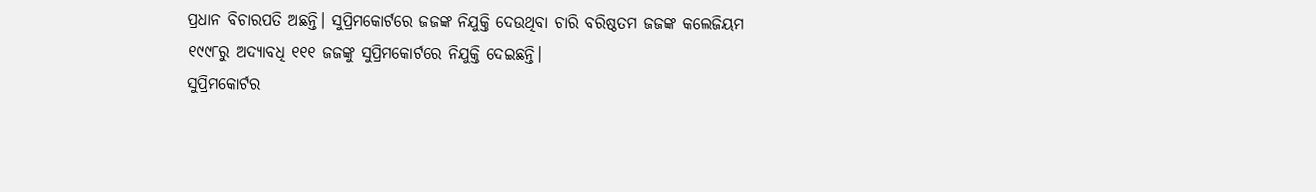ପ୍ରଧାନ ବିଚାରପତି ଅଛନ୍ତି। ସୁପ୍ରିମକୋର୍ଟରେ ଜଜଙ୍କ ନିଯୁକ୍ତି ଦେଉଥିବା ଚାରି ବରିଷ୍ଠତମ ଜଜଙ୍କ କଲେଜିୟମ ୧୯୯୮ରୁ ଅଦ୍ୟାବଧି ୧୧୧ ଜଜଙ୍କୁ ସୁପ୍ରିମକୋର୍ଟରେ ନିଯୁକ୍ତି ଦେଇଛନ୍ତି।
ସୁପ୍ରିମକୋର୍ଟର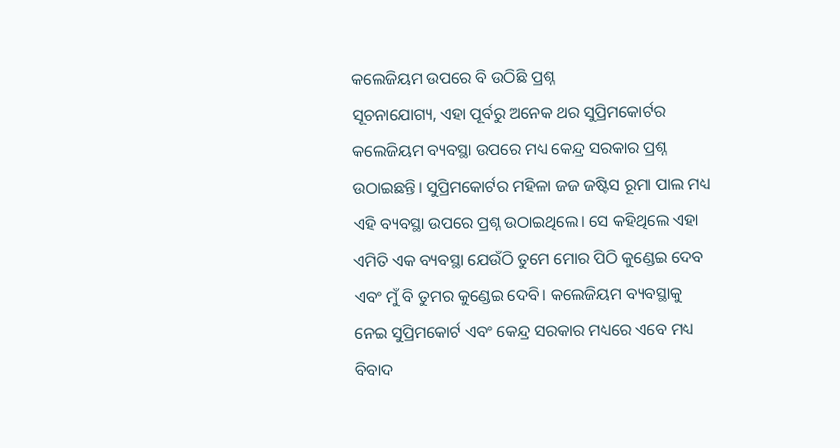କଲେଜିୟମ ଉପରେ ବି ଉଠିଛି ପ୍ରଶ୍ନ
ସୂଚନାଯୋଗ୍ୟ, ଏହା ପୂର୍ବରୁ ଅନେକ ଥର ସୁପ୍ରିମକୋର୍ଟର କଲେଜିୟମ ବ୍ୟବସ୍ଥା ଉପରେ ମଧ୍ୟ କେନ୍ଦ୍ର ସରକାର ପ୍ରଶ୍ନ ଉଠାଇଛନ୍ତି। ସୁପ୍ରିମକୋର୍ଟର ମହିଳା ଜଜ ଜଷ୍ଟିସ ରୂମା ପାଲ ମଧ୍ୟ ଏହି ବ୍ୟବସ୍ଥା ଉପରେ ପ୍ରଶ୍ନ ଉଠାଇଥିଲେ। ସେ କହିଥିଲେ ଏହା ଏମିତି ଏକ ବ୍ୟବସ୍ଥା ଯେଉଁଠି ତୁମେ ମୋର ପିଠି କୁଣ୍ଡେଇ ଦେବ ଏବଂ ମୁଁ ବି ତୁମର କୁଣ୍ଡେଇ ଦେବି। କଲେଜିୟମ ବ୍ୟବସ୍ଥାକୁ ନେଇ ସୁପ୍ରିମକୋର୍ଟ ଏବଂ କେନ୍ଦ୍ର ସରକାର ମଧ୍ୟରେ ଏବେ ମଧ୍ୟ ବିବାଦ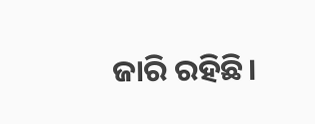ଜାରି ରହିଛି।